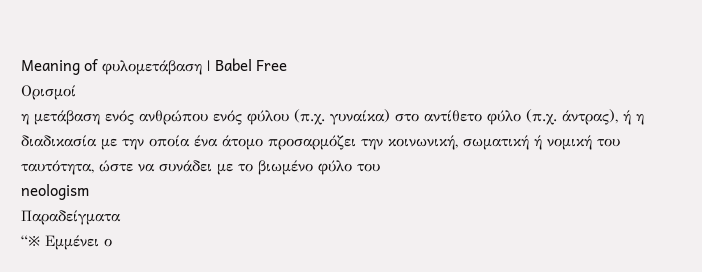Meaning of φυλομετάβαση | Babel Free
Ορισμοί
η μετάβαση ενός ανθρώπου ενός φύλου (π.χ. γυναίκα) στο αντίθετο φύλο (π.χ. άντρας), ή η διαδικασία με την οποία ένα άτομο προσαρμόζει την κοινωνική, σωματική ή νομική του ταυτότητα, ώστε να συνάδει με το βιωμένο φύλο του
neologism
Παραδείγματα
“※ Εμμένει ο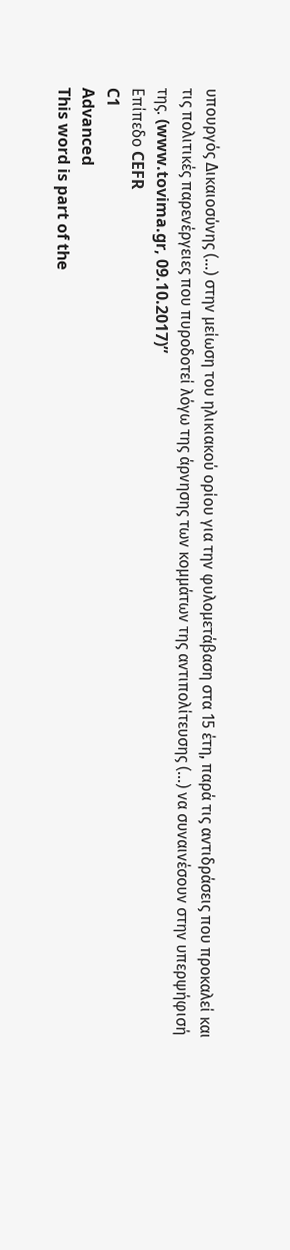υπουργός Δικαιοσύνης (…) στην μείωση του ηλικιακού ορίου για την φυλομετάβαση στα 15 έτη, παρά τις αντιδράσεις που προκαλεί και τις πολιτικές παρενέργειες που πυροδοτεί λόγω της άρνησης των κομμάτων της αντιπολίτευσης (…) να συναινέσουν στην υπερψήφισή της. (www.tovima.gr, 09.10.2017)”
Επίπεδο CEFR
C1
Advanced
This word is part of the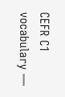CEFR C1 vocabulary —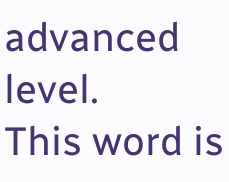advanced level.
This word is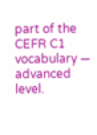part of the CEFR C1 vocabulary — advanced level.